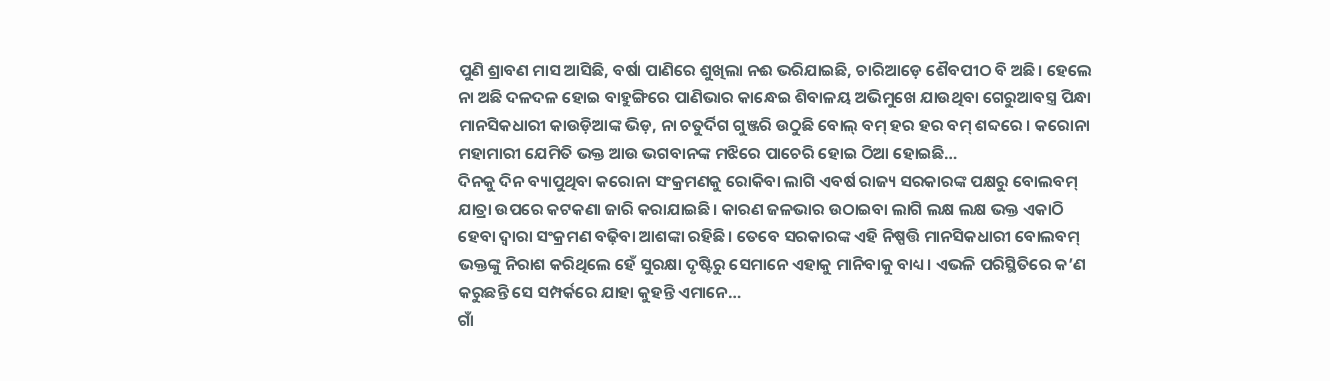ପୁଣି ଶ୍ରାବଣ ମାସ ଆସିଛି, ବର୍ଷା ପାଣିରେ ଶୁଖିଲା ନଈ ଭରିଯାଇଛି, ଚାରିଆଡ଼େ ଶୈବପୀଠ ବି ଅଛି। ହେଲେ ନା ଅଛି ଦଳଦଳ ହୋଇ ବାହୁଙ୍ଗିରେ ପାଣିଭାର କାନ୍ଧେଇ ଶିବାଳୟ ଅଭିମୁଖେ ଯାଉଥିବା ଗେରୁଆବସ୍ତ୍ର ପିନ୍ଧା ମାନସିକଧାରୀ କାଉଡ଼ିଆଙ୍କ ଭିଡ଼, ନା ଚତୁର୍ଦିଗ ଗୁଞ୍ଜରି ଉଠୁଛି ବୋଲ୍ ବମ୍ ହର ହର ବମ୍ ଶବ୍ଦରେ । କରୋନା ମହାମାରୀ ଯେମିତି ଭକ୍ତ ଆଉ ଭଗବାନଙ୍କ ମଝିରେ ପାଚେରି ହୋଇ ଠିଆ ହୋଇଛି…
ଦିନକୁ ଦିନ ବ୍ୟାପୁଥିବା କରୋନା ସଂକ୍ରମଣକୁ ରୋକିବା ଲାଗି ଏବର୍ଷ ରାଜ୍ୟ ସରକାରଙ୍କ ପକ୍ଷରୁ ବୋଲବମ୍ ଯାତ୍ରା ଉପରେ କଟକଣା ଜାରି କରାଯାଇଛି। କାରଣ ଜଳଭାର ଉଠାଇବା ଲାଗି ଲକ୍ଷ ଲକ୍ଷ ଭକ୍ତ ଏକାଠି ହେବା ଦ୍ୱାରା ସଂକ୍ରମଣ ବଢ଼ିବା ଆଶଙ୍କା ରହିଛି। ତେବେ ସରକାରଙ୍କ ଏହି ନିଷ୍ପତ୍ତି ମାନସିକଧାରୀ ବୋଲବମ୍ ଭକ୍ତଙ୍କୁ ନିରାଶ କରିଥିଲେ ହେଁ ସୁରକ୍ଷା ଦୃଷ୍ଟିରୁ ସେମାନେ ଏହାକୁ ମାନିବାକୁ ବାଧ୍ୟ। ଏଭଳି ପରିସ୍ଥିତିରେ କ’ଣ କରୁଛନ୍ତି ସେ ସମ୍ପର୍କରେ ଯାହା କୁହନ୍ତି ଏମାନେ…
ଗାଁ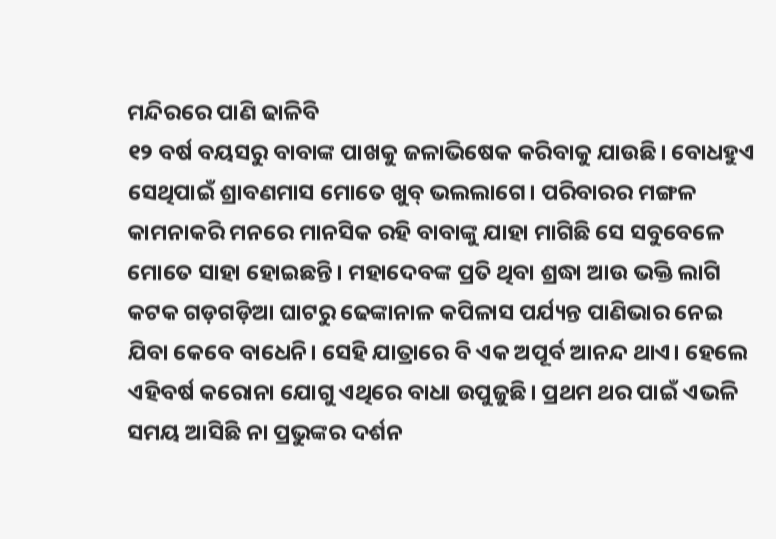ମନ୍ଦିରରେ ପାଣି ଢାଳିବି
୧୨ ବର୍ଷ ବୟସରୁ ବାବାଙ୍କ ପାଖକୁ ଜଳାଭିଷେକ କରିବାକୁ ଯାଉଛି। ବୋଧହୁଏ ସେଥିପାଇଁ ଶ୍ରାବଣମାସ ମୋତେ ଖୁବ୍ ଭଲଲାଗେ। ପରିବାରର ମଙ୍ଗଳ କାମନାକରି ମନରେ ମାନସିକ ରହି ବାବାଙ୍କୁ ଯାହା ମାଗିଛି ସେ ସବୁବେଳେ ମୋତେ ସାହା ହୋଇଛନ୍ତି। ମହାଦେବଙ୍କ ପ୍ରତି ଥିବା ଶ୍ରଦ୍ଧା ଆଉ ଭକ୍ତି ଲାଗି କଟକ ଗଡ଼ଗଡ଼ିଆ ଘାଟରୁ ଢେଙ୍କାନାଳ କପିଳାସ ପର୍ଯ୍ୟନ୍ତ ପାଣିଭାର ନେଇ ଯିବା କେବେ ବାଧେନି। ସେହି ଯାତ୍ରାରେ ବି ଏକ ଅପୂର୍ବ ଆନନ୍ଦ ଥାଏ। ହେଲେ ଏହିବର୍ଷ କରୋନା ଯୋଗୁ ଏଥିରେ ବାଧା ଉପୁଜୁଛି। ପ୍ରଥମ ଥର ପାଇଁ ଏଭଳି ସମୟ ଆସିଛି ନା ପ୍ରଭୁଙ୍କର ଦର୍ଶନ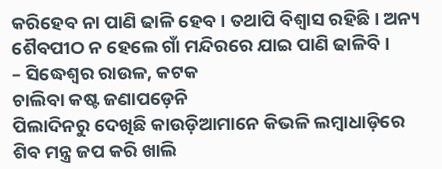କରିହେବ ନା ପାଣି ଢାଳି ହେବ। ତଥାପି ବିଶ୍ୱାସ ରହିଛି। ଅନ୍ୟ ଶୈବପୀଠ ନ ହେଲେ ଗାଁ ମନ୍ଦିରରେ ଯାଇ ପାଣି ଢାଳିବି ।
– ସିଦ୍ଧେଶ୍ୱର ରାଉଳ, କଟକ
ଚାଲିବା କଷ୍ଟ ଜଣାପଡ଼େନି
ପିଲାଦିନରୁ ଦେଖିଛି କାଉଡ଼ିଆମାନେ କିଭଳି ଲମ୍ବାଧାଡ଼ିରେ ଶିବ ମନ୍ତ୍ର ଜପ କରି ଖାଲି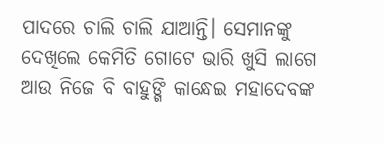ପାଦରେ ଚାଲି ଚାଲି ଯାଆନ୍ତି। ସେମାନଙ୍କୁ ଦେଖିଲେ କେମିତି ଗୋଟେ ଭାରି ଖୁସି ଲାଗେ ଆଉ ନିଜେ ବି ବାହୁଙ୍ଗି କାନ୍ଧେଇ ମହାଦେବଙ୍କ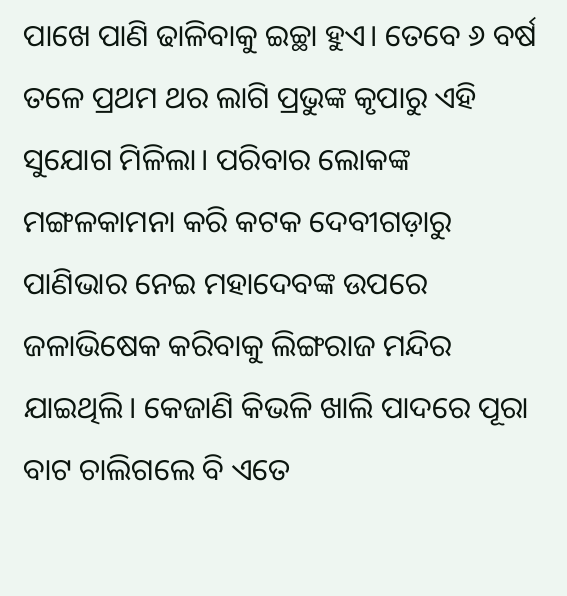ପାଖେ ପାଣି ଢାଳିବାକୁ ଇଚ୍ଛା ହୁଏ। ତେବେ ୬ ବର୍ଷ ତଳେ ପ୍ରଥମ ଥର ଲାଗି ପ୍ରଭୁଙ୍କ କୃପାରୁ ଏହି ସୁଯୋଗ ମିଳିଲା। ପରିବାର ଲୋକଙ୍କ ମଙ୍ଗଳକାମନା କରି କଟକ ଦେବୀଗଡ଼ାରୁ ପାଣିଭାର ନେଇ ମହାଦେବଙ୍କ ଉପରେ ଜଳାଭିଷେକ କରିବାକୁ ଲିଙ୍ଗରାଜ ମନ୍ଦିର ଯାଇଥିଲି। କେଜାଣି କିଭଳି ଖାଲି ପାଦରେ ପୂରା ବାଟ ଚାଲିଗଲେ ବି ଏତେ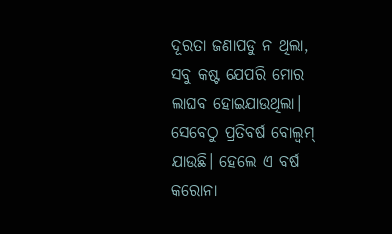ଦୂରତା ଜଣାପଡୁ ନ ଥିଲା, ସବୁ କଷ୍ଟ ଯେପରି ମୋର ଲାଘବ ହୋଇଯାଉଥିଲା। ସେବେଠୁ ପ୍ରତିବର୍ଷ ବୋଲ୍ବମ୍ ଯାଉଛି। ହେଲେ ଏ ବର୍ଷ କରୋନା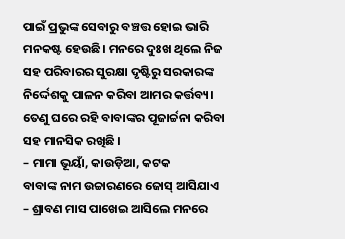ପାଇଁ ପ୍ରଭୁଙ୍କ ସେବାରୁ ବଞ୍ଚତ୍ତ ହୋଇ ଭାରି ମନକଷ୍ଟ ହେଉଛି। ମନରେ ଦୁଃଖ ଥିଲେ ନିଜ ସହ ପରିବାରର ସୁରକ୍ଷା ଦୃଷ୍ଟିରୁ ସରକାରଙ୍କ ନିର୍ଦ୍ଦେଶକୁ ପାଳନ କରିବା ଆମର କର୍ତ୍ତବ୍ୟ। ତେଣୁ ଘରେ ରହି ବାବାଙ୍କର ପୂଜାର୍ଚ୍ଚନା କରିବା ସହ ମାନସିକ ରଖିଛି ।
– ମାମା ଭୂୟାଁ, କାଉଡ଼ିଆ, କଟକ
ବାବାଙ୍କ ନାମ ଉଚ୍ଚାରଣରେ ଜୋସ୍ ଆସିଯାଏ
– ଶ୍ରାବଣ ମାସ ପାଖେଇ ଆସିଲେ ମନରେ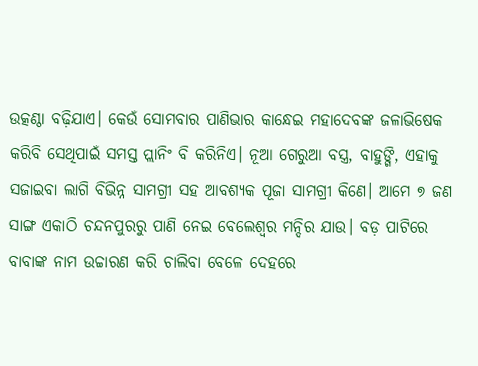ଉତ୍କଣ୍ଠା ବଢ଼ିଯାଏ। କେଉଁ ସୋମବାର ପାଣିଭାର କାନ୍ଧେଇ ମହାଦେବଙ୍କ ଜଳାଭିଷେକ କରିବି ସେଥିପାଇଁ ସମସ୍ତ ପ୍ଲାନିଂ ବି କରିନିଏ। ନୂଆ ଗେରୁଆ ବସ୍ତ୍ର, ବାହୁଙ୍ଗି, ଏହାକୁ ସଜାଇବା ଲାଗି ବିଭିନ୍ନ ସାମଗ୍ରୀ ସହ ଆବଶ୍ୟକ ପୂଜା ସାମଗ୍ରୀ କିଣେ। ଆମେ ୭ ଜଣ ସାଙ୍ଗ ଏକାଠି ଚନ୍ଦନପୁରରୁ ପାଣି ନେଇ ବେଲେଶ୍ୱର ମନ୍ଦିର ଯାଉ। ବଡ଼ ପାଟିରେ ବାବାଙ୍କ ନାମ ଉଚ୍ଚାରଣ କରି ଚାଲିବା ବେଳେ ଦେହରେ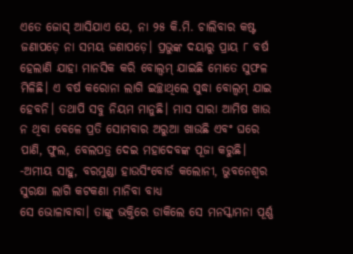ଏତେ ଜୋସ୍ ଆସିଯାଏ ଯେ, ନା ୨୫ କି.ମି. ଚାଲିବାର କଷ୍ଟ ଜଣାପଡ଼େ ନା ସମୟ ଜଣାପଡ଼େ। ପ୍ରଭୁଙ୍କ ଦୟାରୁ ପ୍ରାୟ ୮ ବର୍ଷ ହେଲାଣି ଯାହା ମାନସିକ କରି ବୋଲ୍ବମ୍ ଯାଇଛି ମୋତେ ସୁଫଳ ମିଳିଛି। ଏ ବର୍ଷ କରୋନା ଲାଗି ଇଚ୍ଛାଥିଲେ ସୁଦ୍ଧା ବୋଲ୍ବମ୍ ଯାଇ ହେବନି। ତଥାପି ସବୁ ନିୟମ ମାନୁଛି। ମାସ ସାରା ଆମିଷ ଖାଉ ନ ଥିବା ବେଳେ ପ୍ରତି ସୋମବାର ଅରୁଆ ଖାଉଛି ଏବଂ ଘରେ ପାଣି, ଫୁଲ, ବେଲପତ୍ର ଦେଇ ମହାଦେବଙ୍କ ପୂଜା କରୁଛି।
-ଅମୀୟ ସାହୁ, ବରମୁଣ୍ଡା ହାଉସିଂବୋର୍ଡ କଲୋନୀ, ଭୁବନେଶ୍ୱର
ସୁରକ୍ଷା ଲାଗି କଟକଣା ମାନିବା ବାଧ୍ୟ
ସେ ଭୋଳାବାବା। ତାଙ୍କୁ ଭକ୍ତିରେ ଡାକିଲେ ସେ ମନସ୍କାମନା ପୂର୍ଣ୍ଣ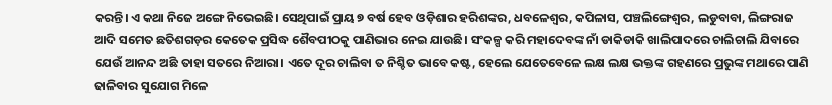କରନ୍ତି। ଏ କଥା ନିଜେ ଅଙ୍ଗେ ନିଭେଇଛି। ସେଥିପାଇଁ ପ୍ରାୟ ୭ ବର୍ଷ ହେବ ଓଡ଼ିଶାର ହରିଶଙ୍କର, ଧବଳେଶ୍ୱର, କପିଳାସ, ପଞ୍ଚଲିଙ୍ଗେଶ୍ୱର, ଲଡୁବାବା, ଲିଙ୍ଗରାଜ ଆଦି ସମେତ ଛତିଶଗଡ଼ର କେତେକ ପ୍ରସିଦ୍ଧ ଶୈବପୀଠକୁ ପାଣିଭାର ନେଇ ଯାଉଛି। ସଂକଳ୍ପ କରି ମହାଦେବଙ୍କ ନାଁ ଡାକିଡାକି ଖାଲିପାଦରେ ଚାଲିଚାଲି ଯିବାରେ ଯେଉଁ ଆନନ୍ଦ ଅଛି ତାହା ସତରେ ନିଆରା। ଏତେ ଦୂର ଚାଲିବା ତ ନିଶ୍ଚିତ ଭାବେ କଷ୍ଟ, ହେଲେ ଯେତେବେଳେ ଲକ୍ଷ ଲକ୍ଷ ଭକ୍ତଙ୍କ ଗହଣରେ ପ୍ରଭୁଙ୍କ ମଥାରେ ପାଣି ଢାଳିବାର ସୁଯୋଗ ମିଳେ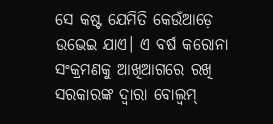ସେ କଷ୍ଟ ଯେମିତି କେଉଁଆଡ଼େ ଉଭେଇ ଯାଏ। ଏ ବର୍ଷ କରୋନା ସଂକ୍ରମଣକୁ ଆଖିଆଗରେ ରଖି ସରକାରଙ୍କ ଦ୍ୱାରା ବୋଲ୍ବମ୍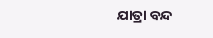ଯାତ୍ରା ବନ୍ଦ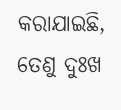କରାଯାଇଛି, ତେଣୁ ଦୁଃଖ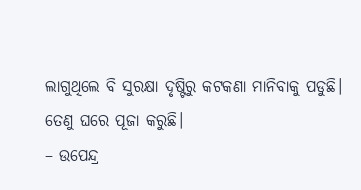ଲାଗୁଥିଲେ ବି ସୁରକ୍ଷା ଦୃଷ୍ଟିରୁ କଟକଣା ମାନିବାକୁ ପଡୁଛି। ତେଣୁ ଘରେ ପୂଜା କରୁଛି।
– ଉପେନ୍ଦ୍ର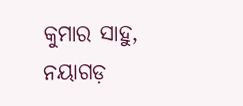କୁମାର ସାହୁ, ନୟାଗଡ଼